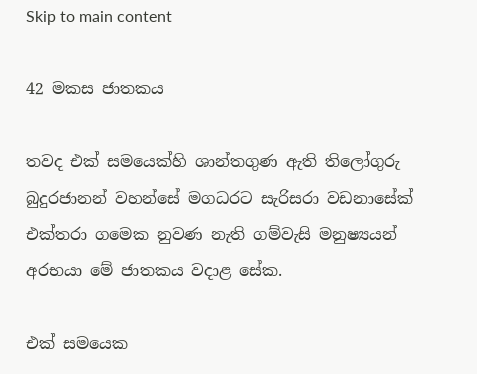Skip to main content

42 මකස ජාතකය

තවද එක් සමයෙක්හි ශාන්තගුණ ඇති තිලෝගුරු බුදුරජානන් වහන්සේ මගධරට සැරිසරා වඩනාසේක් එක්තරා ගමෙක නුවණ නැති ගම්වැසි මනුෂ්‍යයන් අරභයා මේ ජාතකය වදාළ සේක.

එක් සමයෙක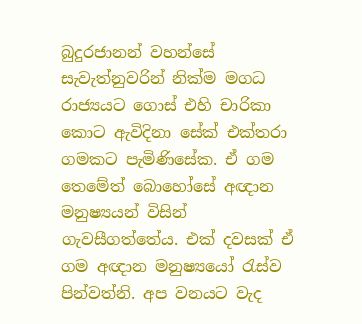බුදුරජානන් වහන්සේ සැවැත්නුවරින් නික්ම මගධ රාජ්‍යයට ගොස් එහි චාරිකා කොට ඇවිදිනා සේක් එක්තරා ගමකට පැමිණිසේක. ඒ ගම තෙමේත් බොහෝසේ අඥාන මනුෂ්‍යයන් විසින් ගැවසීගත්තේය. එක් දවසක් ඒ ගම අඥාන මනුෂ්‍යයෝ රැස්ව පින්වත්නි. අප වනයට වැද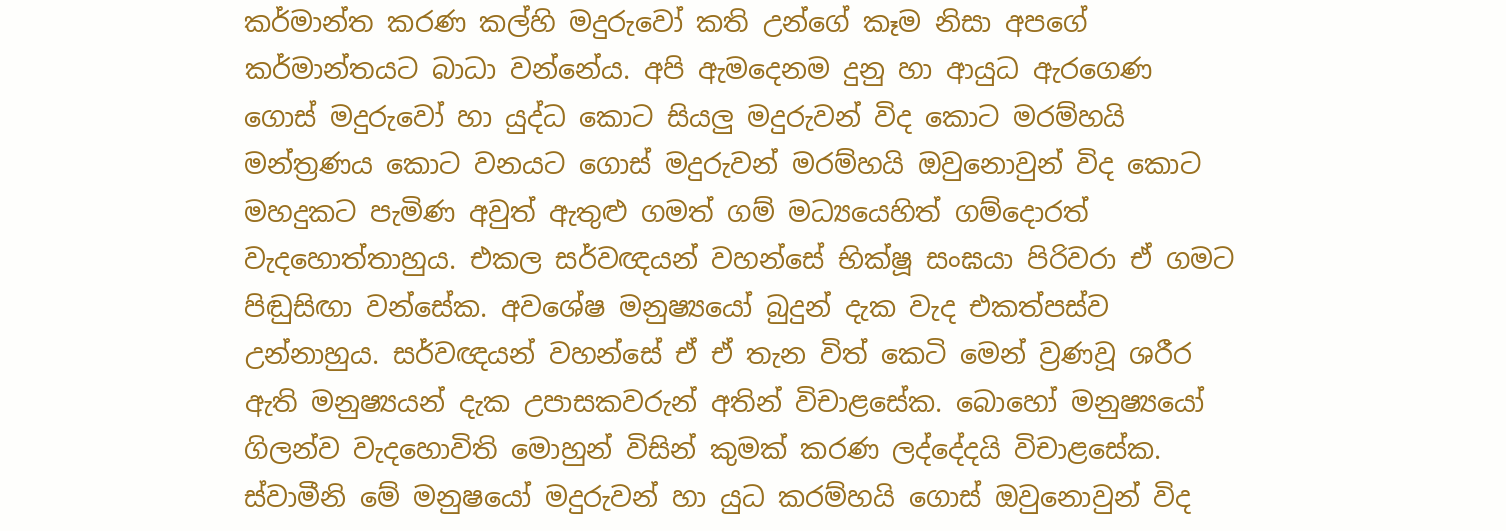කර්මාන්ත කරණ කල්හි මදුරුවෝ කති උන්ගේ කෑම නිසා අපගේ කර්මාන්තයට බාධා වන්නේය. අපි ඇමදෙනම දුනු හා ආයුධ ඇරගෙණ ගොස් මදුරුවෝ හා යුද්ධ කොට සියලු මදුරුවන් විද කොට මරම්හයි මන්ත්‍රණය කොට වනයට ගොස් මදුරුවන් මරම්හයි ඔවුනොවුන් විද කොට මහදුකට පැමිණ අවුත් ඇතුළු ගමත් ගම් මධ්‍යයෙහිත් ගම්දොරත් වැදහොත්තාහුය. එකල සර්වඥයන් වහන්සේ භික්ෂූ සංඝයා පිරිවරා ඒ ගමට පිඬුසිඟා වන්සේක. අවශේෂ මනුෂ්‍යයෝ බුදුන් දැක වැද එකත්පස්ව උන්නාහුය. සර්වඥයන් වහන්සේ ඒ ඒ තැන විත් කෙටි මෙන් ව්‍රණවූ ශරීර ඇති මනුෂ්‍යයන් දැක උපාසකවරුන් අතින් විචාළසේක. බොහෝ මනුෂ්‍යයෝ ගිලන්ව වැදහොවිති මොහුන් විසින් කුමක් කරණ ලද්දේදයි විචාළසේක. ස්වාමීනි මේ මනුෂයෝ මදුරුවන් හා යුධ කරම්හයි ගොස් ඔවුනොවුන් විද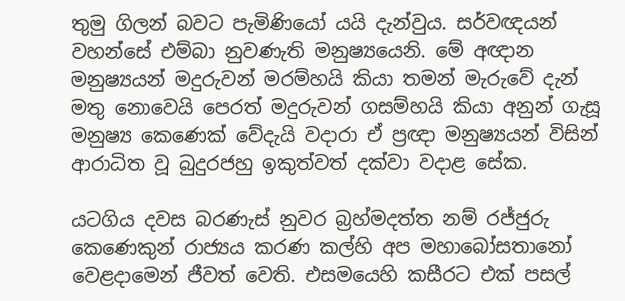තුමු ගිලන් බවට පැමිණියෝ යයි දැන්වුය. සර්වඥයන් වහන්සේ එම්බා නුවණැති මනුෂ්‍යයෙනි. මේ අඥාන මනුෂ්‍යයන් මදුරුවන් මරම්හයි කියා තමන් මැරුවේ දැන් මතු නොවෙයි පෙරත් මදුරුවන් ගසම්හයි කියා අනුන් ගැසූ මනුෂ්‍ය කෙණෙක් වේදැයි වදාරා ඒ ප්‍රඥා මනුෂ්‍යයන් විසින් ආරාධිත වූ බුදුරජහු ඉකුත්වත් දක්වා වදාළ සේක.

යටගිය දවස බරණැස් නුවර බ්‍රහ්මදත්ත නම් රජ්ජුරු කෙණෙකුන් රාජ්‍යය කරණ කල්හි අප මහාබෝසතානෝ වෙළදාමෙන් ජීවත් වෙති. එසමයෙහි කසීරට එක් පසල්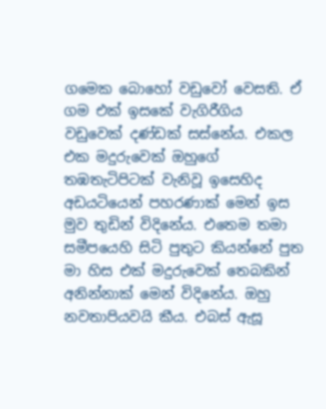ගමෙක බොහෝ වඩුවෝ වෙසති. ඒ ගම එක් ඉසකේ වැගිරීගිය වඩුවෙක් දණ්ඩක් සස්නේය. එකල එක මදුරුවෙක් ඔහුගේ තඹතැටිපිටක් වැනිවූ ඉසෙහිද අඩයටියෙන් පහරණාක් මෙන් ඉස මුව තුඩින් විදිනේය. එතෙම තමා සමීපයෙහි සිටි පුතුට කියන්නේ පුත මා හිස එක් මදුරුවෙක් තෙබකින් අනින්නාක් මෙන් විදිනේය. ඔහු නවතාපියවයි කීය. එබස් ඇසූ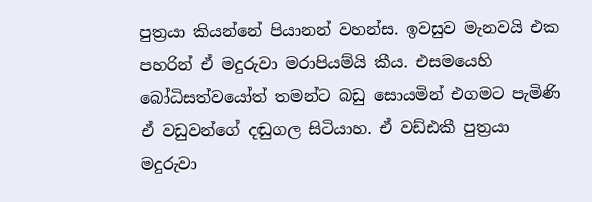පුත්‍රයා කියන්නේ පියානන් වහන්ස. ඉවසුව මැනවයි එක පහරින් ඒ මදුරුවා මරාපියම්යි කීය. එසමයෙහි බෝධිසත්වයෝත් තමන්ට බඩු සොයමින් එගමට පැමිණි ඒ වඩුවන්ගේ දඬුගල සිටියාහ. ඒ වඩ්ඪකී පුත්‍රයා මදුරුවා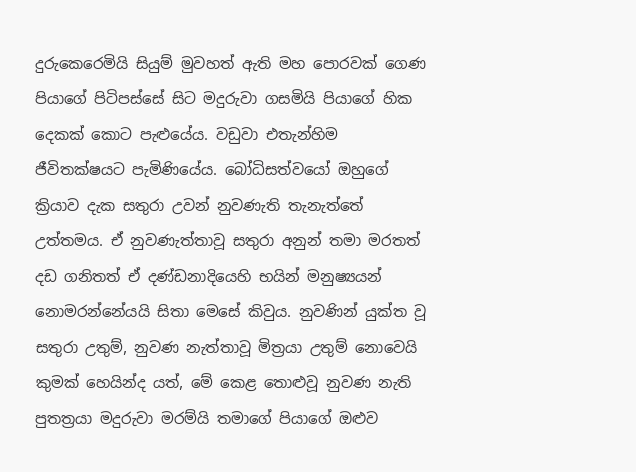දුරුකෙරෙමියි සියුම් මුවහත් ඇති මහ පොරවක් ගෙණ පියාගේ පිටිපස්සේ සිට මදුරුවා ගසමියි පියාගේ හික දෙකක් කොට පැළුයේය. වඩුවා එතැන්හිම ජීවිතක්ෂයට පැමිණියේය. බෝධිසත්වයෝ ඔහුගේ ක්‍රියාව දැක සතුරා උවන් නුවණැති තැනැත්තේ උත්තමය. ඒ නුවණැත්තාවූ සතුරා අනුන් තමා මරතත් දඩ ගනිතත් ඒ දණ්ඩනාදියෙහි භයින් මනුෂ්‍යයන් නොමරන්නේයයි සිතා මෙසේ කිවුය. නුවණින් යුක්ත වූ සතුරා උතුම්, නුවණ නැත්තාවූ මිත්‍රයා උතුම් නොවෙයි කුමක් හෙයින්ද යත්, මේ කෙළ තොළුවූ නුවණ නැති පුතත්‍රයා මදුරුවා මරම්යි තමාගේ පියාගේ ඔළුව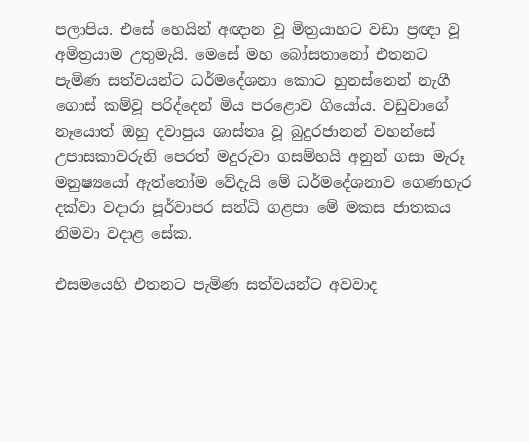පලාපිය. එසේ හෙයින් අඥාන වූ මිත්‍රයාහට වඩා ප්‍රඥා වූ අමිත්‍රයාම උතුමැයි. මෙසේ මහ බෝසතානෝ එතනට පැමිණ සත්වයන්ට ධර්මදේශනා කොට හුනස්නෙන් නැගී ගොස් කම්වූ පරිද්දෙන් මිය පරළොව ගියෝය. වඩුවාගේ නෑයොත් ඔහු දවාපුය ශාස්තෘ වූ බුදුරජානන් වහන්සේ උපාසකාවරුනි පෙරත් මදුරුවා ගසම්හයි අනුන් ගසා මැරූ මනුෂ්‍යයෝ ඇත්තෝම වේදැයි මේ ධර්මදේශනාව ගෙණහැර දක්වා වදාරා පූර්වාපර සන්ධි ගළපා මේ මකස ජාතකය නිමවා වදාළ සේක.

එසමයෙහි එතනට පැමිණ සත්වයන්ට අවවාද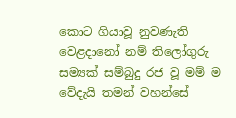කොට ගියාවූ නුවණැති වෙළදානෝ නම් තිලෝගුරු සම්‍යක් සම්බුදු රජ වූ මම් ම වේදැයි තමන් වහන්සේ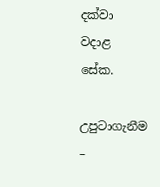දක්වා වදාළ සේක.

උපුටාගැනීම –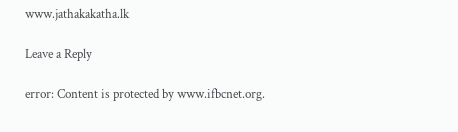www.jathakakatha.lk

Leave a Reply

error: Content is protected by www.ifbcnet.org.